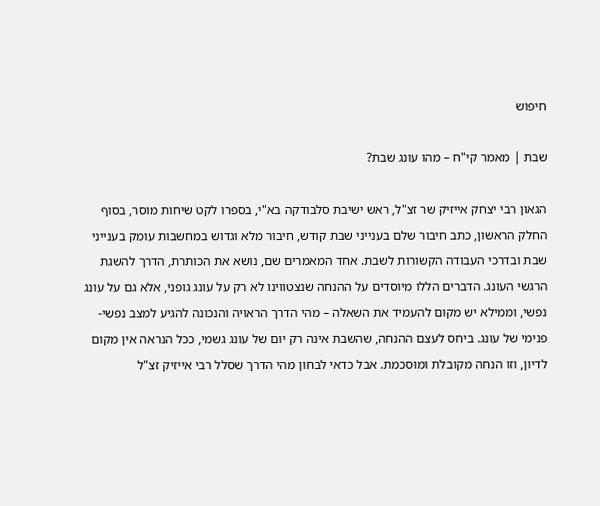חיפוש

שבת | מאמר קי"ח – מהו עונג שבת?

הגאון רבי יצחק אייזיק שר זצ"ל, ראש ישיבת סלבודקה בא"י, בספרו לקט שיחות מוסר, בסוף החלק הראשון, כתב חיבור שלם בענייני שבת קודש, חיבור מלא וגדוש במחשבות עומק בענייני שבת ובדרכי העבודה הקשורות לשבת. אחד המאמרים שם, נושא את הכותרת, הדרך להשגת הרגשי העונג. הדברים הללו מיוסדים על ההנחה שנצטווינו לא רק על עונג גופני, אלא גם על עונג נפשי, וממילא יש מקום להעמיד את השאלה – מהי הדרך הראויה והנכונה להגיע למצב נפשי-פנימי של עונג. ביחס לעצם ההנחה, שהשבת אינה רק יום של עונג גשמי, ככל הנראה אין מקום לדיון, וזו הנחה מקובלת ומוסכמת. אבל כדאי לבחון מהי הדרך שסלל רבי אייזיק זצ"ל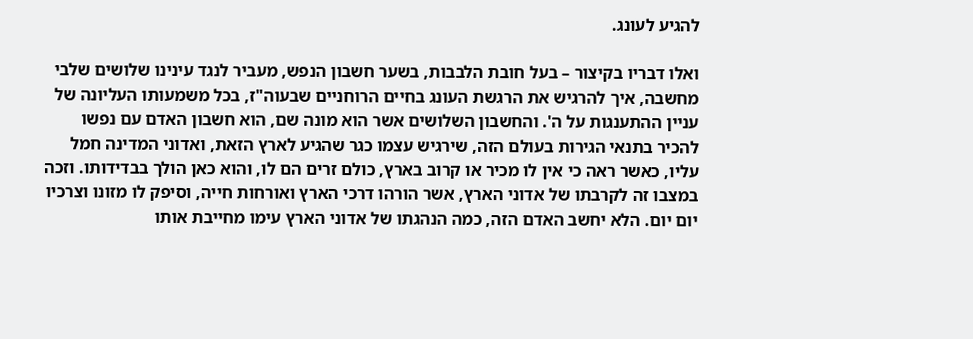להגיע לעונג.

ואלו דבריו בקיצור – בעל חובת הלבבות, בשער חשבון הנפש, מעביר לנגד עינינו שלושים שלבי מחשבה, איך להרגיש את הרגשת העונג בחיים הרוחניים שבעוה"ז, בכל משמעותו העליונה של עניין ההתענגות על ה'. והחשבון השלושים אשר הוא מונה שם, הוא חשבון האדם עם נפשו להכיר בתנאי הגירות בעולם הזה, שירגיש עצמו כגר שהגיע לארץ הזאת, ואדוני המדינה חמל עליו, כאשר ראה כי אין לו מכיר או קרוב בארץ, כולם זרים הם לו, והוא כאן הולך בבדידותו. וזכה במצבו זה לקרבתו של אדוני הארץ, אשר הורהו דרכי הארץ ואורחות חייה, וסיפק לו מזונו וצרכיו יום יום. הלא יחשב האדם הזה, כמה הנהגתו של אדוני הארץ עימו מחייבת אותו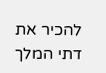להכיר את דתי המלך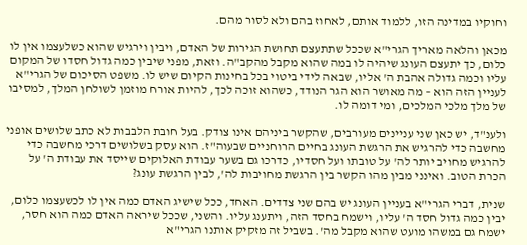וחוקיו במדינה הזו, ללמוד אותם, לאחוז בהם ולא לסור מהם.

מכאן והלאה מאריך הגרי"א שככל שתתעצם תחושת הגירות של האדם, ויבין וירגיש שהוא כשלעצמו אין לו כלום, כך יתעצם העונג שיהיה לו במה שהוא מקבל מהקב"ה. וזאת, מפני שיבין כמה גדול חסדו של המקום עליו וכמה גדולה אהבת ה' אליו, שבאה לידי ביטוי בכל בחינות הקיום שיש לו. משפט הסיכום של הגרי"א לעניין הזה הוא – מה מאושר הוא הגר הנודד, כשהוא זוכה לכך, להיות אורח מוזמן לשולחן המלך, למסיבו של מלך מלכי המלכים, ומי דומה לו.

ולענ"ד, יש כאן שני עניינים מעורבים, שהקשר ביניהם אינו צודק. בעל חובת הלבבות לא כתב שלושים אופני מחשבה כדי להרגיש את הרגשת העונג בחיים הרוחניים שבעוה"ז. הוא עסק בשלושים דרכי מחשבה כדי להרגיש מחויב יותר לה' על טובתו ועל חסדיו, כדרכו גם בשער עבודת האלוקים שייסד את עבודת ה' על הכרת הטוב. ואינני מבין מהו הקשר בין הרגשת מחויבות לה', לבין הרגשת עונג?

שנית, דברי הגרי"א בעניין העונג יש בהם שני צדדים. האחד, ככל שישיג האדם כמה אין לו לכשעצמו כלום, יבין כמה גדול חסד ה' עליו, וישמח בחסד הזה, ויתענג עליו. והשני, שככל שיראה האדם כמה הוא חסר, ישמח גם במשהו מועט שהוא מקבל מה'. בשביל זה מזקיק אותנו הגרי"א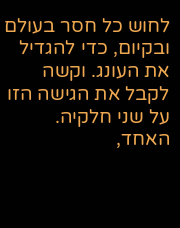לחוש כל חסר בעולם ובקיום, כדי להגדיל את העונג. וקשה לקבל את הגישה הזו על שני חלקיה. האחד,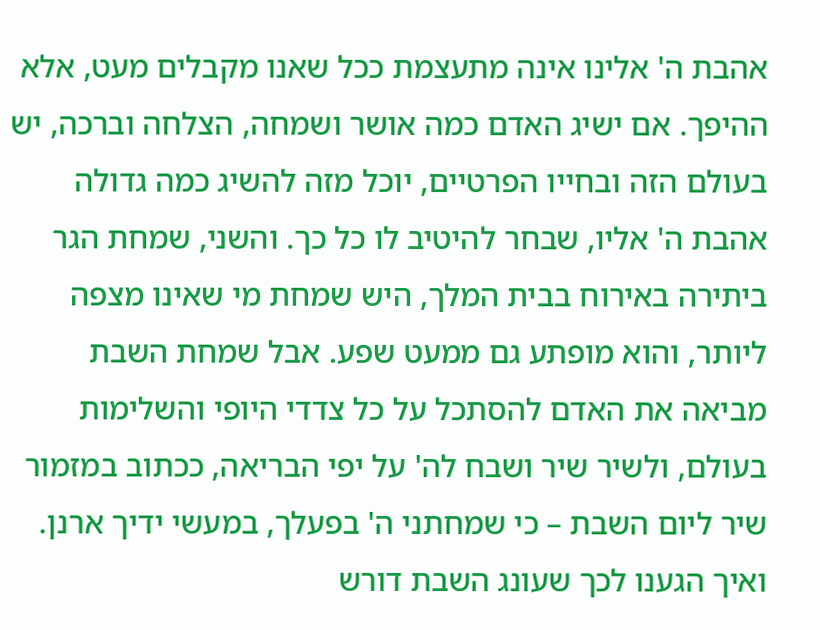אהבת ה' אלינו אינה מתעצמת ככל שאנו מקבלים מעט, אלא ההיפך. אם ישיג האדם כמה אושר ושמחה, הצלחה וברכה, יש בעולם הזה ובחייו הפרטיים, יוכל מזה להשיג כמה גדולה אהבת ה' אליו, שבחר להיטיב לו כל כך. והשני, שמחת הגר ביתירה באירוח בבית המלך, היש שמחת מי שאינו מצפה ליותר, והוא מופתע גם ממעט שפע. אבל שמחת השבת מביאה את האדם להסתכל על כל צדדי היופי והשלימות בעולם, ולשיר שיר ושבח לה' על יפי הבריאה, ככתוב במזמור שיר ליום השבת – כי שמחתני ה' בפעלך, במעשי ידיך ארנן. ואיך הגענו לכך שעונג השבת דורש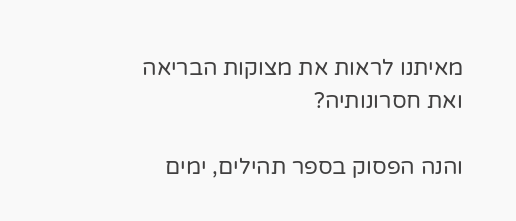מאיתנו לראות את מצוקות הבריאה ואת חסרונותיה?

והנה הפסוק בספר תהילים, ימים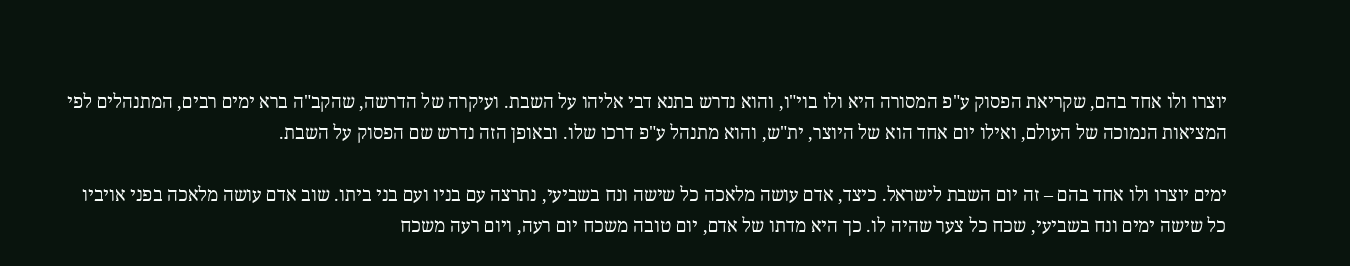יוצרו ולו אחד בהם, שקריאת הפסוק ע"פ המסורה היא ולו בוי"ו, והוא נדרש בתנא דבי אליהו על השבת. ועיקרה של הדרשה, שהקב"ה ברא ימים רבים, המתנהלים לפי המציאות הנמוכה של העולם, ואילו יום אחד הוא של היוצר, ית"ש, והוא מתנהל ע"פ דרכו שלו. ובאופן הזה נדרש שם הפסוק על השבת.

ימים יוצרו ולו אחד בהם – זה יום השבת לישראל. כיצד, אדם עושה מלאכה כל שישה ונח בשביעי, נתרצה עם בניו ועם בני ביתו. שוב אדם עושה מלאכה בפני אויביו כל שישה ימים ונח בשביעי, שכח כל צער שהיה לו. כך היא מדתו של אדם, יום טובה משכח יום רעה, ויום רעה משכח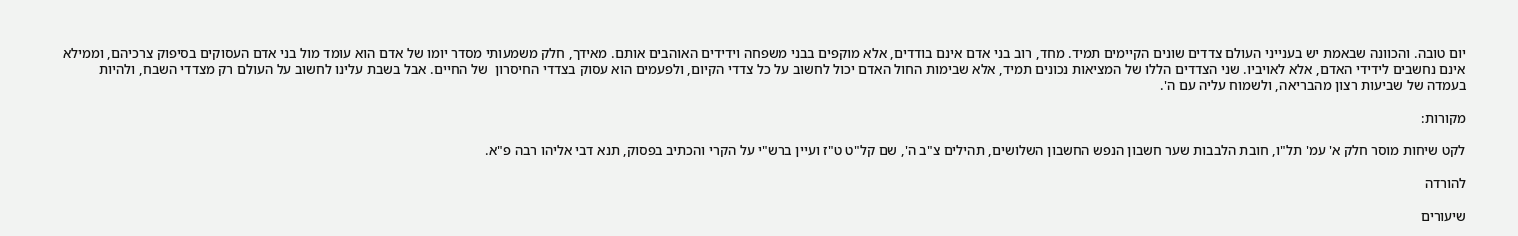יום טובה. והכוונה שבאמת יש בענייני העולם צדדים שונים הקיימים תמיד. מחד, רוב בני אדם אינם בודדים, אלא מוקפים בבני משפחה וידידים האוהבים אותם. מאידך, חלק משמעותי מסדר יומו של אדם הוא עומד מול בני אדם העסוקים בסיפוק צרכיהם, וממילא אינם נחשבים לידידי האדם, אלא לאויביו. שני הצדדים הללו של המציאות נכונים תמיד, אלא שבימות החול האדם יכול לחשוב על כל צדדי הקיום, ולפעמים הוא עסוק בצדדי החיסרון  של החיים. אבל בשבת עלינו לחשוב על העולם רק מצדדי השבח, ולהיות בעמדה של שביעות רצון מהבריאה, ולשמוח עליה עם ה'.

מקורות:

לקט שיחות מוסר חלק א' עמ' תל"ו, חובת הלבבות שער חשבון הנפש החשבון השלושים, תהילים צ"ב ה', שם קל"ט ט"ז ועיין ברש"י על הקרי והכתיב בפסוק, תנא דבי אליהו רבה פ"א.

להורדה

שיעורים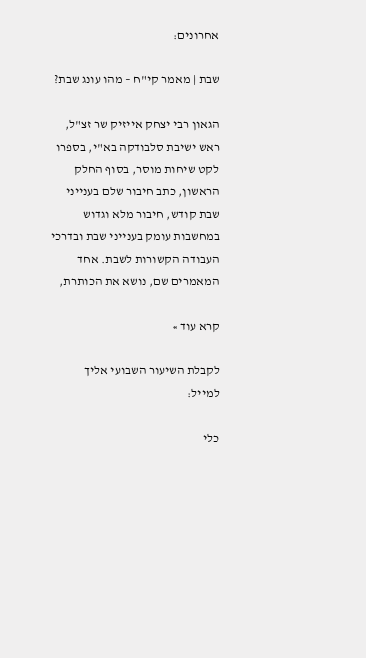אחרונים:

שבת | מאמר קי"ח – מהו עונג שבת?

הגאון רבי יצחק אייזיק שר זצ"ל, ראש ישיבת סלבודקה בא"י, בספרו לקט שיחות מוסר, בסוף החלק הראשון, כתב חיבור שלם בענייני שבת קודש, חיבור מלא וגדוש במחשבות עומק בענייני שבת ובדרכי העבודה הקשורות לשבת. אחד המאמרים שם, נושא את הכותרת,

קרא עוד »

לקבלת השיעור השבועי אליך למייל:

כלי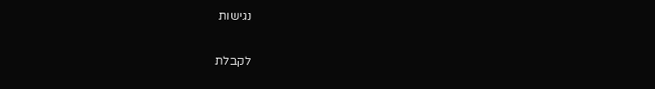נגישות

לקבלת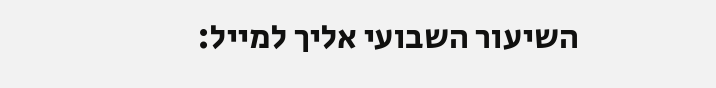השיעור השבועי אליך למייל: